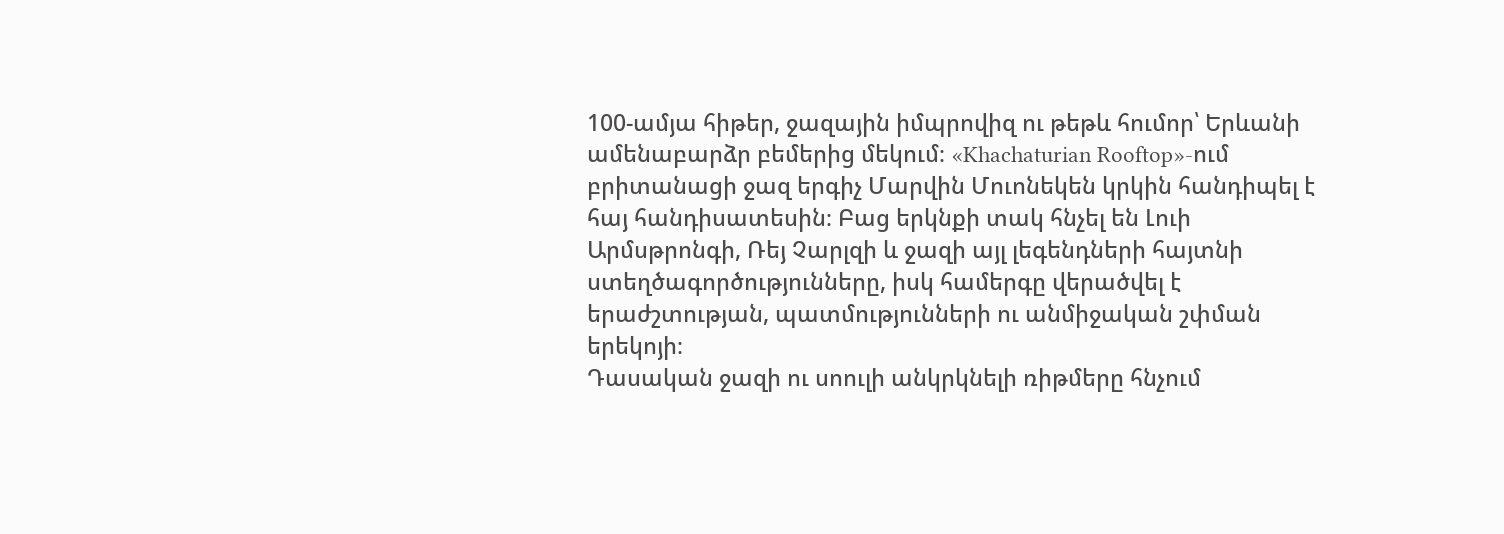100-ամյա հիթեր, ջազային իմպրովիզ ու թեթև հումոր՝ Երևանի ամենաբարձր բեմերից մեկում։ «Khachaturian Rooftop»-ում բրիտանացի ջազ երգիչ Մարվին Մուոնեկեն կրկին հանդիպել է հայ հանդիսատեսին։ Բաց երկնքի տակ հնչել են Լուի Արմսթրոնգի, Ռեյ Չարլզի և ջազի այլ լեգենդների հայտնի ստեղծագործությունները, իսկ համերգը վերածվել է երաժշտության, պատմությունների ու անմիջական շփման երեկոյի։
Դասական ջազի ու սոուլի անկրկնելի ռիթմերը հնչում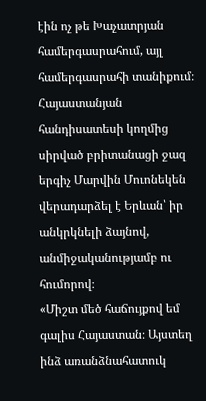էին ոչ թե Խաչատրյան համերգասրահում, այլ համերգասրահի տանիքում։ Հայաստանյան հանդիսատեսի կողմից սիրված բրիտանացի ջազ երգիչ Մարվին Մուոնեկեն վերադարձել է Երևան՝ իր անկրկնելի ձայնով, անմիջականությամբ ու հումորով։
«Միշտ մեծ հաճույքով եմ գալիս Հայաստան։ Այստեղ ինձ առանձնահատուկ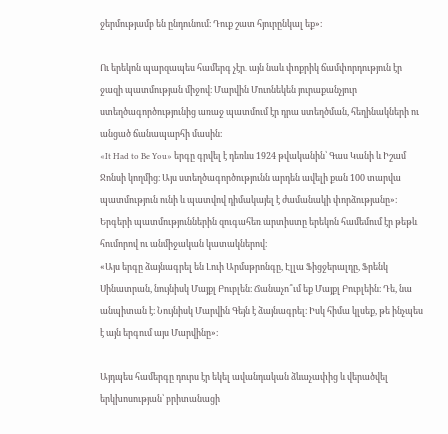ջերմությամբ են ընդունում։ Դուք շատ հյուրընկալ եք»։

Ու երեկոն պարզապես համերգ չէր․ այն նաև փոքրիկ ճամփորդություն էր ջազի պատմության միջով։ Մարվին Մուոնեկեն յուրաքանչյուր ստեղծագործությունից առաջ պատմում էր դրա ստեղծման, հեղինակների ու անցած ճանապարհի մասին։
«It Had to Be You» երգը գրվել է դեռևս 1924 թվականին՝ Գաս Կանի և Իշամ Ջոնսի կողմից։ Այս ստեղծագործությունն արդեն ավելի քան 100 տարվա պատմություն ունի և պատվով դիմակայել է ժամանակի փորձությանը»։
Երգերի պատմություններին զուգահեռ արտիստը երեկոն համեմում էր թեթև հումորով ու անմիջական կատակներով։
«Այս երգը ձայնագրել են Լուի Արմսթրոնգը, Էլլա Ֆիցջերալդը, Ֆրենկ Սինատրան, նույնիսկ Մայքլ Բուբլեն։ Ճանաչո՞ւմ եք Մայքլ Բուբլեին։ Դե, նա անպիտան է։ Նույնիսկ Մարվին Գեյն է ձայնագրել։ Իսկ հիմա կլսեք, թե ինչպես է այն երգում այս Մարվինը»։

Այդպես համերգը դուրս էր եկել ավանդական ձևաչափից և վերածվել երկխոսության՝ բրիտանացի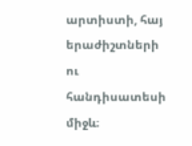արտիստի, հայ երաժիշտների ու հանդիսատեսի միջև։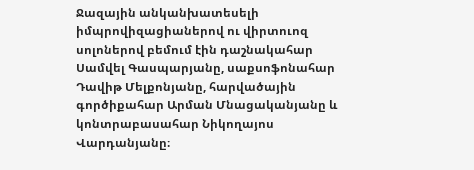Ջազային անկանխատեսելի իմպրովիզացիաներով ու վիրտուոզ սոլոներով բեմում էին դաշնակահար Սամվել Գասպարյանը, սաքսոֆոնահար Դավիթ Մելքոնյանը, հարվածային գործիքահար Արման Մնացականյանը և կոնտրաբասահար Նիկողայոս Վարդանյանը։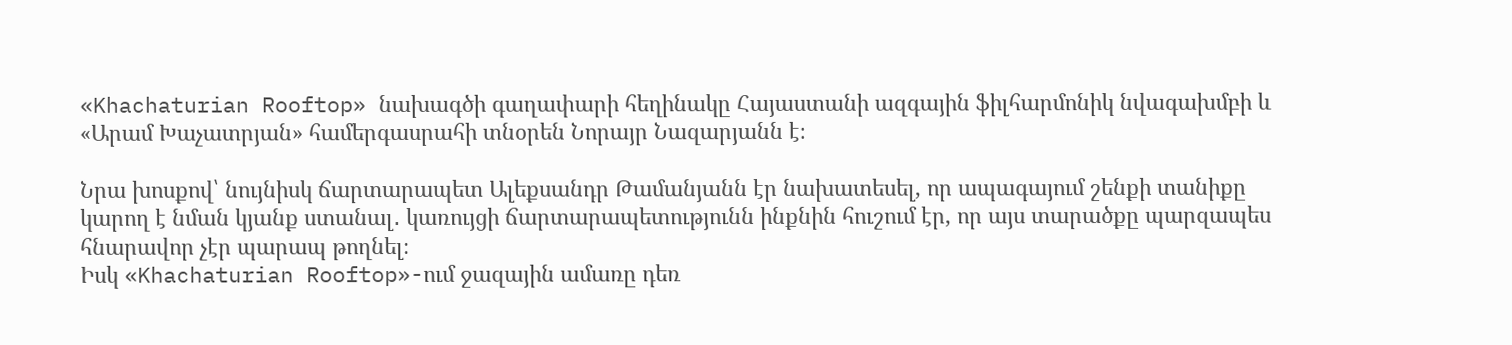«Khachaturian Rooftop» նախագծի գաղափարի հեղինակը Հայաստանի ազգային ֆիլհարմոնիկ նվագախմբի և «Արամ Խաչատրյան» համերգասրահի տնօրեն Նորայր Նազարյանն է։

Նրա խոսքով՝ նույնիսկ ճարտարապետ Ալեքսանդր Թամանյանն էր նախատեսել, որ ապագայում շենքի տանիքը կարող է նման կյանք ստանալ․ կառույցի ճարտարապետությունն ինքնին հուշում էր, որ այս տարածքը պարզապես հնարավոր չէր պարապ թողնել։
Իսկ «Khachaturian Rooftop»-ում ջազային ամառը դեռ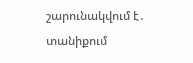շարունակվում է․ տանիքում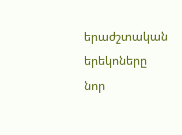երաժշտական երեկոները նոր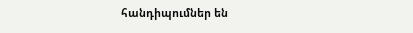հանդիպումներ են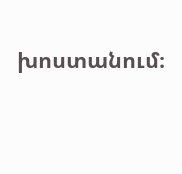խոստանում։